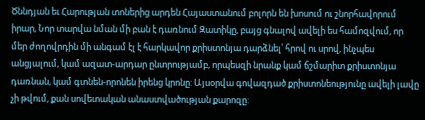Ծննդյան եւ Հարության տոներից արդեն Հայաստանում բոլորն են խոսում ու շնորհավորում իրար, Նոր տարվա նման մի բան է դառնում Զատիկը, բայց գնալով ավելի ես համոզվում, որ մեր ժողովրդին մի անգամ էլ է հարկավոր քրիստոնյա դարձնել՝ հրով ու սրով, ինչպես անցյալում, կամ ազատ-արդար ընտրությամբ, որպեսզի նրանք կամ ճշմարիտ քրիստոնյա դառնան, կամ գտնեն-որոնեն իրենց կրոնը: Այսօրվա գովազդած քրիստոնեությունը ավելի լավը չի թվում, քան սովետական անաստվածության քարոզը: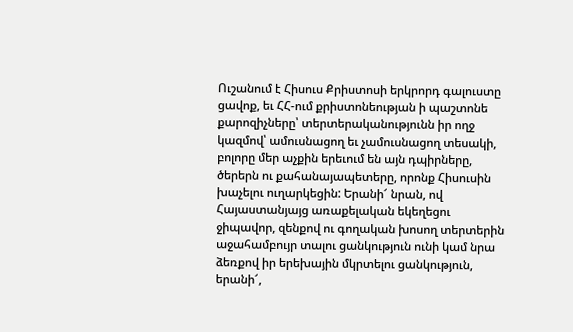Ուշանում է Հիսուս Քրիստոսի երկրորդ գալուստը ցավոք, եւ ՀՀ-ում քրիստոնեության ի պաշտոնե քարոզիչները՝ տերտերականությունն իր ողջ կազմով՝ ամուսնացող եւ չամուսնացող տեսակի, բոլորը մեր աչքին երեւում են այն դպիրները, ծերերն ու քահանայապետերը, որոնք Հիսուսին խաչելու ուղարկեցին: Երանի՜ նրան, ով Հայաստանյայց առաքելական եկեղեցու ջիպավոր, զենքով ու գողական խոսող տերտերին աջահամբույր տալու ցանկություն ունի կամ նրա ձեռքով իր երեխային մկրտելու ցանկություն, երանի՜,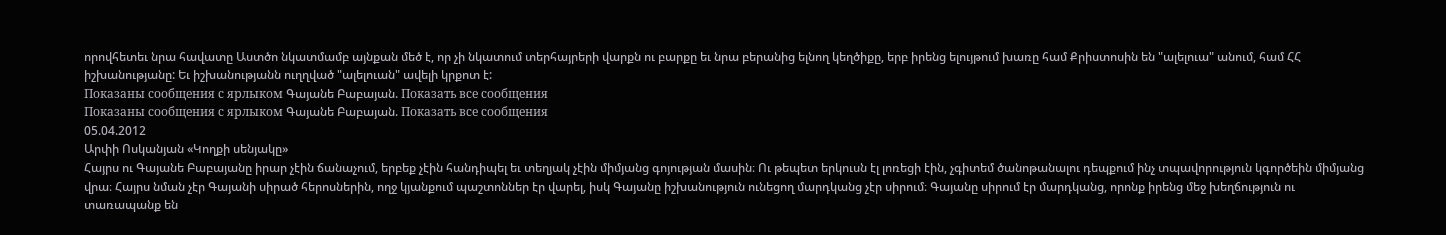որովհետեւ նրա հավատը Աստծո նկատմամբ այնքան մեծ է, որ չի նկատում տերհայրերի վարքն ու բարքը եւ նրա բերանից ելնող կեղծիքը, երբ իրենց ելույթում խառը համ Քրիստոսին են "ալելուա" անում, համ ՀՀ իշխանությանը: Եւ իշխանությանն ուղղված "ալելուան" ավելի կրքոտ է:
Показаны сообщения с ярлыком Գայանե Բաբայան. Показать все сообщения
Показаны сообщения с ярлыком Գայանե Բաբայան. Показать все сообщения
05.04.2012
Արփի Ոսկանյան «Կողքի սենյակը»
Հայրս ու Գայանե Բաբայանը իրար չէին ճանաչում, երբեք չէին հանդիպել եւ տեղյակ չէին միմյանց գոյության մասին։ Ու թեպետ երկուսն էլ լոռեցի էին, չգիտեմ ծանոթանալու դեպքում ինչ տպավորություն կգործեին միմյանց վրա։ Հայրս նման չէր Գայանի սիրած հերոսներին, ողջ կյանքում պաշտոններ էր վարել, իսկ Գայանը իշխանություն ունեցող մարդկանց չէր սիրում։ Գայանը սիրում էր մարդկանց, որոնք իրենց մեջ խեղճություն ու տառապանք են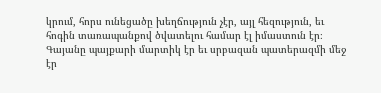կրում, հորս ունեցածը խեղճություն չէր, այլ հեզություն, եւ հոգին տառապանքով ծվատելու համար էլ իմաստուն էր։
Գայանը պայքարի մարտիկ էր եւ սրբազան պատերազմի մեջ էր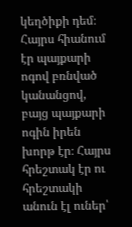կեղծիքի դեմ։ Հայրս հիանում էր պայքարի ոգով բռնված կանանցով, բայց պայքարի ոգին իրեն խորթ էր։ Հայրս հրեշտակ էր ու հրեշտակի անուն էլ ուներ՝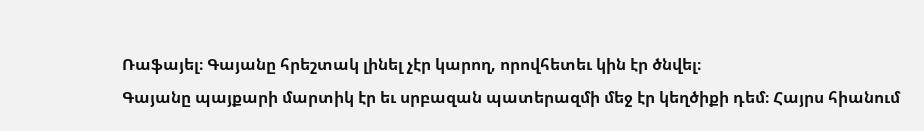Ռաֆայել։ Գայանը հրեշտակ լինել չէր կարող, որովհետեւ կին էր ծնվել։
Գայանը պայքարի մարտիկ էր եւ սրբազան պատերազմի մեջ էր կեղծիքի դեմ։ Հայրս հիանում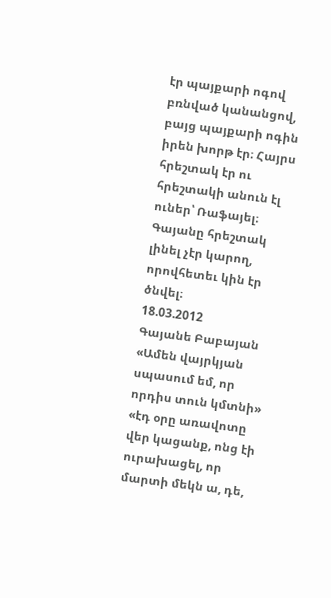էր պայքարի ոգով բռնված կանանցով, բայց պայքարի ոգին իրեն խորթ էր։ Հայրս հրեշտակ էր ու հրեշտակի անուն էլ ուներ՝ Ռաֆայել։ Գայանը հրեշտակ լինել չէր կարող, որովհետեւ կին էր ծնվել։
18.03.2012
Գայանե Բաբայան «Ամեն վայրկյան սպասում եմ, որ որդիս տուն կմտնի»
«էդ օրը առավոտը վեր կացանք, ոնց էի ուրախացել, որ մարտի մեկն ա, դե,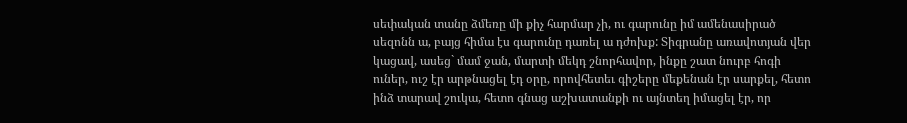սեփական տանը ձմեռը մի քիչ հարմար չի, ու գարունը իմ ամենասիրած սեզոնն ա, բայց հիմա էս գարունը դառել ա դժոխք: Տիգրանը առավոտյան վեր կացավ, ասեց` մամ ջան, մարտի մեկդ շնորհավոր, ինքը շատ նուրբ հոգի ուներ, ուշ էր արթնացել էդ օրը, որովհետեւ գիշերը մեքենան էր սարքել, հետո ինձ տարավ շուկա, հետո գնաց աշխատանքի ու այնտեղ իմացել էր, որ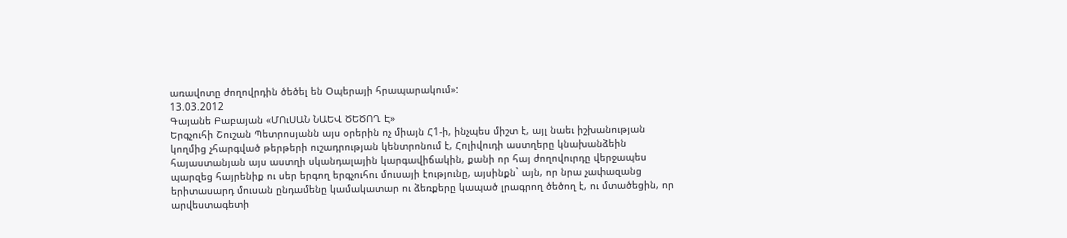առավոտը ժողովրդին ծեծել են Օպերայի հրապարակում»:
13.03.2012
Գայանե Բաբայան «ՄՈւՍԱՆ ՆԱԵՎ ԾԵԾՈՂ Է»
Երգչուհի Շուշան Պետրոսյանն այս օրերին ոչ միայն Հ1-ի, ինչպես միշտ է, այլ նաեւ իշխանության կողմից չհարգված թերթերի ուշադրության կենտրոնում է, Հոլիվուդի աստղերը կնախանձեին հայաստանյան այս աստղի սկանդալային կարգավիճակին, քանի որ հայ ժողովուրդը վերջապես պարզեց հայրենիք ու սեր երգող երգչուհու մուսայի էությունը, այսինքն` այն, որ նրա չափազանց երիտասարդ մուսան ընդամենը կամակատար ու ձեռքերը կապած լրագրող ծեծող է, ու մտածեցին, որ արվեստագետի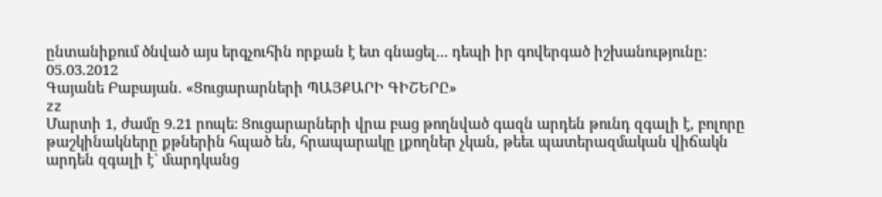ընտանիքում ծնված այս երգչուհին որքան է ետ գնացել... դեպի իր գովերգած իշխանությունը:
05.03.2012
Գայանե Բաբայան. «Ցուցարարների ՊԱՅՔԱՐԻ ԳԻՇԵՐԸ»
zz
Մարտի 1, ժամը 9.21 րոպե: Ցուցարարների վրա բաց թողնված գազն արդեն թունդ զգալի է, բոլորը թաշկինակները քթներին հպած են, հրապարակը լքողներ չկան, թեեւ պատերազմական վիճակն արդեն զգալի է` մարդկանց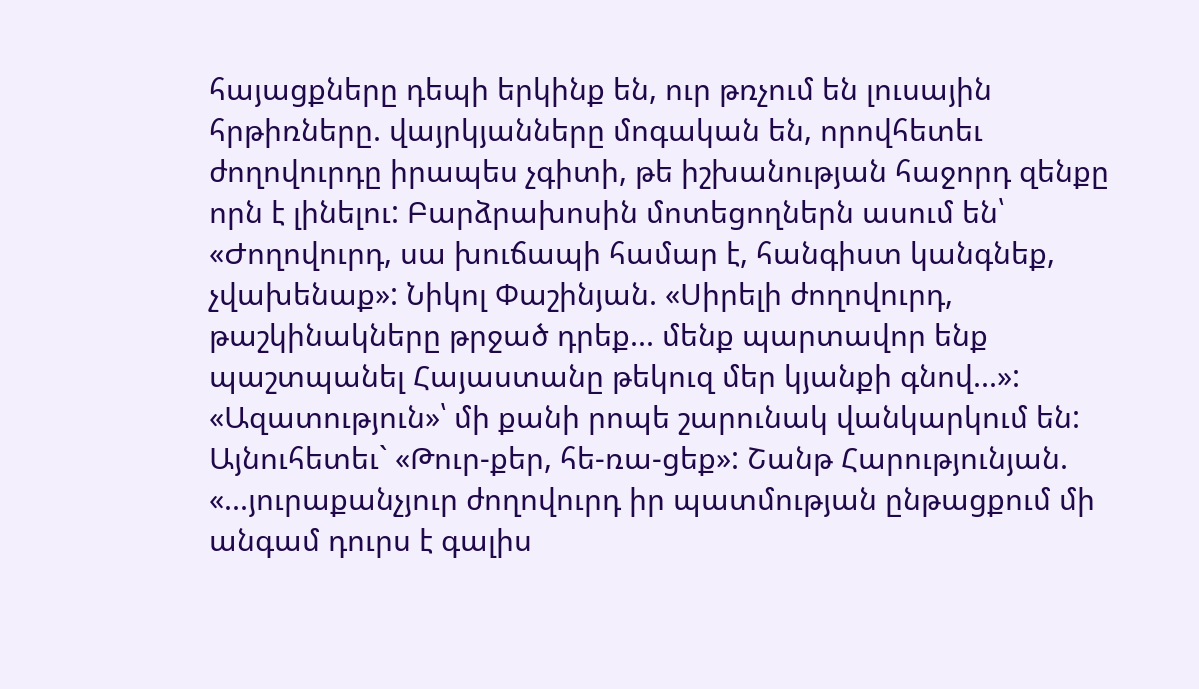հայացքները դեպի երկինք են, ուր թռչում են լուսային հրթիռները. վայրկյանները մոգական են, որովհետեւ ժողովուրդը իրապես չգիտի, թե իշխանության հաջորդ զենքը որն է լինելու: Բարձրախոսին մոտեցողներն ասում են՝ «Ժողովուրդ, սա խուճապի համար է, հանգիստ կանգնեք, չվախենաք»: Նիկոլ Փաշինյան. «Սիրելի ժողովուրդ, թաշկինակները թրջած դրեք... մենք պարտավոր ենք պաշտպանել Հայաստանը թեկուզ մեր կյանքի գնով...»: «Ազատություն»՝ մի քանի րոպե շարունակ վանկարկում են: Այնուհետեւ` «Թուր-քեր, հե-ռա-ցեք»: Շանթ Հարությունյան. «...յուրաքանչյուր ժողովուրդ իր պատմության ընթացքում մի անգամ դուրս է գալիս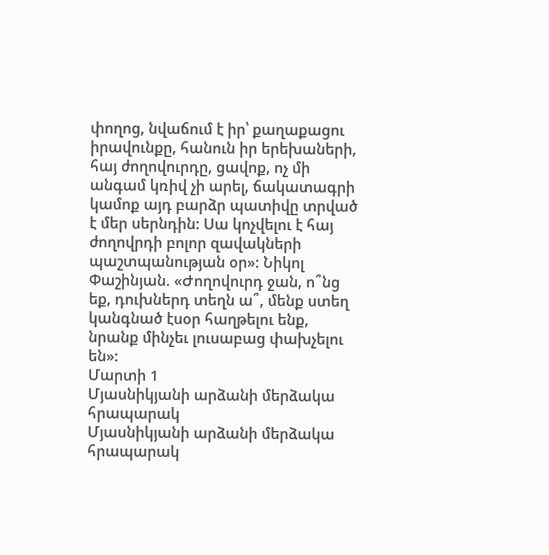փողոց, նվաճում է իր՝ քաղաքացու իրավունքը, հանուն իր երեխաների, հայ ժողովուրդը, ցավոք, ոչ մի անգամ կռիվ չի արել, ճակատագրի կամոք այդ բարձր պատիվը տրված է մեր սերնդին: Սա կոչվելու է հայ ժողովրդի բոլոր զավակների պաշտպանության օր»: Նիկոլ Փաշինյան. «Ժողովուրդ ջան, ո՞նց եք, դուխներդ տեղն ա՞, մենք ստեղ կանգնած էսօր հաղթելու ենք, նրանք մինչեւ լուսաբաց փախչելու են»:
Մարտի 1
Մյասնիկյանի արձանի մերձակա հրապարակ
Մյասնիկյանի արձանի մերձակա հրապարակ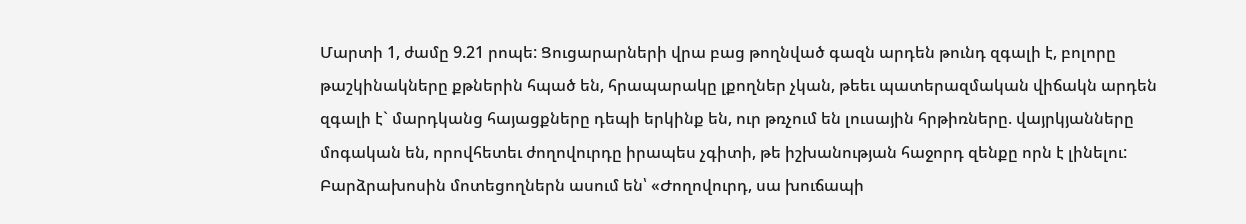Մարտի 1, ժամը 9.21 րոպե: Ցուցարարների վրա բաց թողնված գազն արդեն թունդ զգալի է, բոլորը թաշկինակները քթներին հպած են, հրապարակը լքողներ չկան, թեեւ պատերազմական վիճակն արդեն զգալի է` մարդկանց հայացքները դեպի երկինք են, ուր թռչում են լուսային հրթիռները. վայրկյանները մոգական են, որովհետեւ ժողովուրդը իրապես չգիտի, թե իշխանության հաջորդ զենքը որն է լինելու: Բարձրախոսին մոտեցողներն ասում են՝ «Ժողովուրդ, սա խուճապի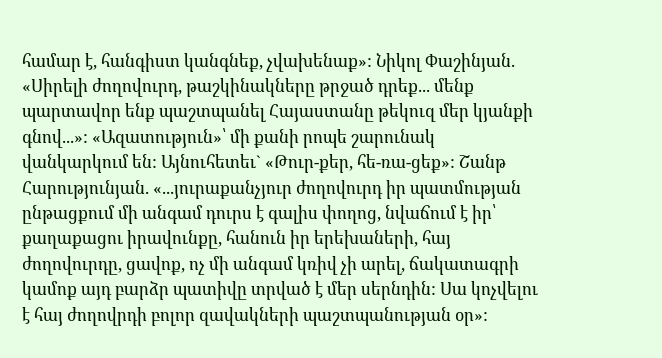համար է, հանգիստ կանգնեք, չվախենաք»: Նիկոլ Փաշինյան. «Սիրելի ժողովուրդ, թաշկինակները թրջած դրեք... մենք պարտավոր ենք պաշտպանել Հայաստանը թեկուզ մեր կյանքի գնով...»: «Ազատություն»՝ մի քանի րոպե շարունակ վանկարկում են: Այնուհետեւ` «Թուր-քեր, հե-ռա-ցեք»: Շանթ Հարությունյան. «...յուրաքանչյուր ժողովուրդ իր պատմության ընթացքում մի անգամ դուրս է գալիս փողոց, նվաճում է իր՝ քաղաքացու իրավունքը, հանուն իր երեխաների, հայ ժողովուրդը, ցավոք, ոչ մի անգամ կռիվ չի արել, ճակատագրի կամոք այդ բարձր պատիվը տրված է մեր սերնդին: Սա կոչվելու է հայ ժողովրդի բոլոր զավակների պաշտպանության օր»: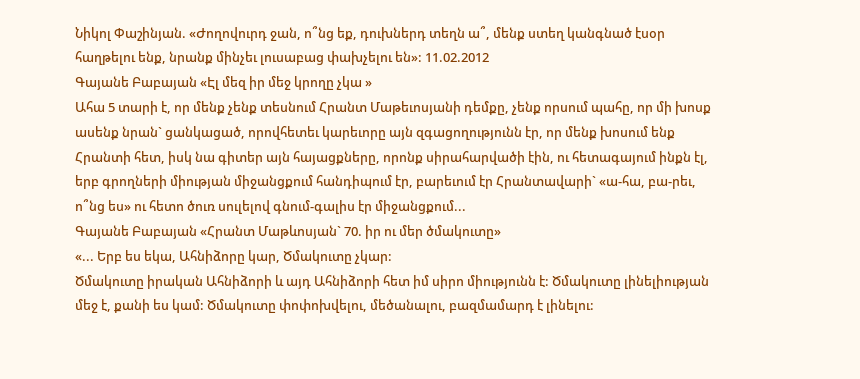Նիկոլ Փաշինյան. «Ժողովուրդ ջան, ո՞նց եք, դուխներդ տեղն ա՞, մենք ստեղ կանգնած էսօր հաղթելու ենք, նրանք մինչեւ լուսաբաց փախչելու են»: 11.02.2012
Գայանե Բաբայան «Էլ մեզ իր մեջ կրողը չկա »
Ահա 5 տարի է, որ մենք չենք տեսնում Հրանտ Մաթեւոսյանի դեմքը, չենք որսում պահը, որ մի խոսք ասենք նրան` ցանկացած, որովհետեւ կարեւորը այն զգացողությունն էր, որ մենք խոսում ենք Հրանտի հետ, իսկ նա գիտեր այն հայացքները, որոնք սիրահարվածի էին, ու հետագայում ինքն էլ, երբ գրողների միության միջանցքում հանդիպում էր, բարեւում էր Հրանտավարի` «ա-հա, բա-րեւ, ո՞նց ես» ու հետո ծուռ սուլելով գնում-գալիս էր միջանցքում...
Գայանե Բաբայան «Հրանտ Մաթևոսյան` 70. իր ու մեր ծմակուտը»
«... Երբ ես եկա, Ահնիձորը կար, Ծմակուտը չկար:
Ծմակուտը իրական Ահնիձորի և այդ Ահնիձորի հետ իմ սիրո միությունն է: Ծմակուտը լինելիության մեջ է, քանի ես կամ: Ծմակուտը փոփոխվելու, մեծանալու, բազմամարդ է լինելու: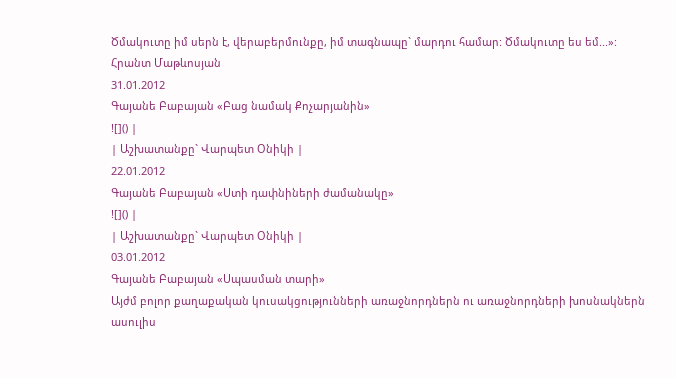Ծմակուտը իմ սերն է, վերաբերմունքը, իմ տագնապը` մարդու համար: Ծմակուտը ես եմ...»:
Հրանտ Մաթևոսյան
31.01.2012
Գայանե Բաբայան «Բաց նամակ Քոչարյանին»
![]() |
| Աշխատանքը` Վարպետ Օնիկի |
22.01.2012
Գայանե Բաբայան «Ստի դափնիների ժամանակը»
![]() |
| Աշխատանքը` Վարպետ Օնիկի |
03.01.2012
Գայանե Բաբայան «Սպասման տարի»
Այժմ բոլոր քաղաքական կուսակցությունների առաջնորդներն ու առաջնորդների խոսնակներն ասուլիս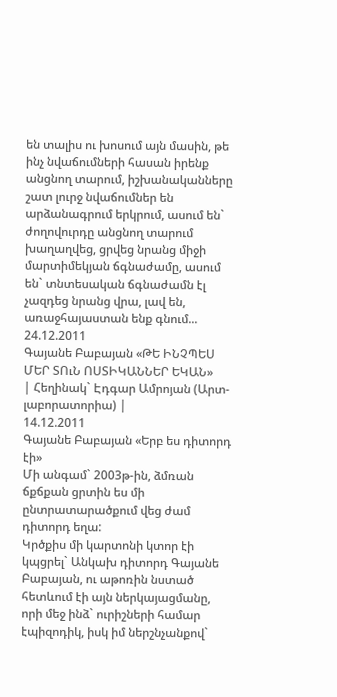են տալիս ու խոսում այն մասին, թե ինչ նվաճումների հասան իրենք անցնող տարում, իշխանականները շատ լուրջ նվաճումներ են արձանագրում երկրում, ասում են` ժողովուրդը անցնող տարում խաղաղվեց, ցրվեց նրանց միջի մարտիմեկյան ճգնաժամը, ասում են` տնտեսական ճգնաժամն էլ չազդեց նրանց վրա, լավ են, առաջհայաստան ենք գնում...
24.12.2011
Գայանե Բաբայան «ԹԵ ԻՆՉՊԵՍ ՄԵՐ ՏՈւՆ ՈՍՏԻԿԱՆՆԵՐ ԵԿԱՆ»
| Հեղինակ` Էդգար Ամրոյան (Արտ-լաբորատորիա) |
14.12.2011
Գայանե Բաբայան «Երբ ես դիտորդ էի»
Մի անգամ` 2003թ-ին, ձմռան ճքճքան ցրտին ես մի ընտրատարածքում վեց ժամ դիտորդ եղա:
Կրծքիս մի կարտոնի կտոր էի կպցրել` Անկախ դիտորդ Գայանե Բաբայան, ու աթոռին նստած հետևում էի այն ներկայացմանը, որի մեջ ինձ` ուրիշների համար էպիզոդիկ, իսկ իմ ներշնչանքով`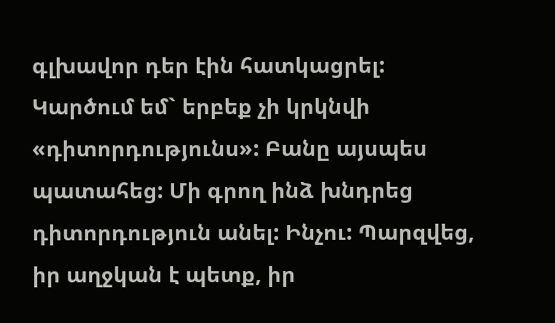գլխավոր դեր էին հատկացրել: Կարծում եմ` երբեք չի կրկնվի «դիտորդությունս»: Բանը այսպես պատահեց: Մի գրող ինձ խնդրեց դիտորդություն անել: Ինչու: Պարզվեց, իր աղջկան է պետք, իր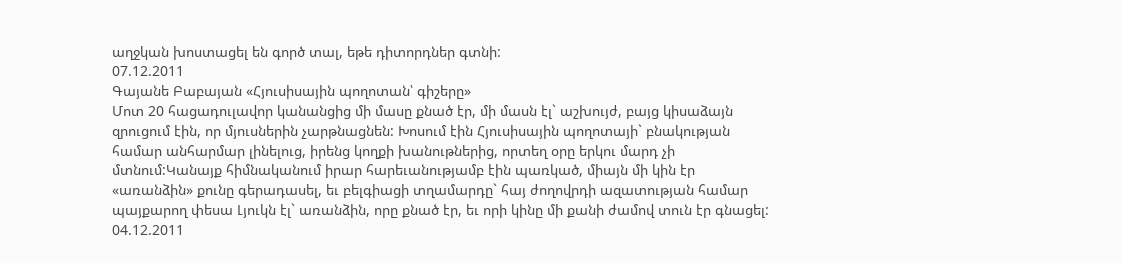աղջկան խոստացել են գործ տալ, եթե դիտորդներ գտնի:
07.12.2011
Գայանե Բաբայան «Հյուսիսային պողոտան՝ գիշերը»
Մոտ 20 հացադուլավոր կանանցից մի մասը քնած էր, մի մասն էլ` աշխույժ, բայց կիսաձայն զրուցում էին, որ մյուսներին չարթնացնեն: Խոսում էին Հյուսիսային պողոտայի` բնակության համար անհարմար լինելուց, իրենց կողքի խանութներից, որտեղ օրը երկու մարդ չի մտնում:Կանայք հիմնականում իրար հարեւանությամբ էին պառկած, միայն մի կին էր «առանձին» քունը գերադասել, եւ բելգիացի տղամարդը` հայ ժողովրդի ազատության համար պայքարող փեսա Լյուկն էլ` առանձին, որը քնած էր, եւ որի կինը մի քանի ժամով տուն էր գնացել:
04.12.2011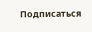Подписаться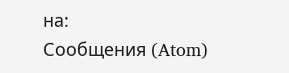на:
Сообщения (Atom)